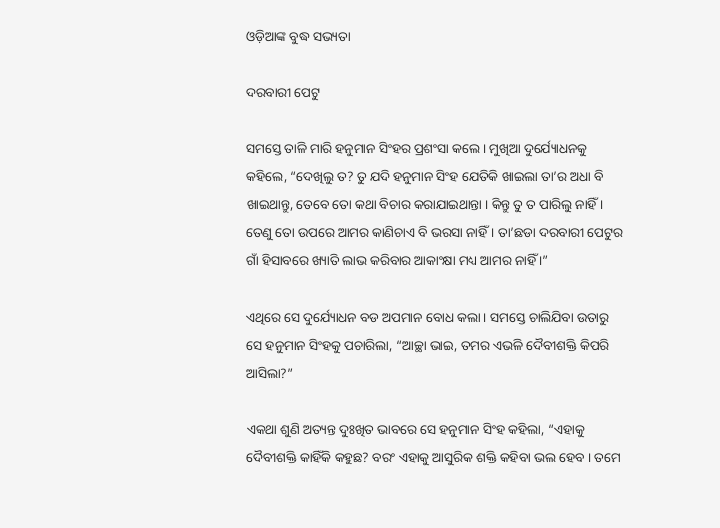ଓଡ଼ିଆଙ୍କ ବୁଦ୍ଧ ସଭ୍ୟତା

ଦରବାରୀ ପେଟୁ

ସମସ୍ତେ ତାଳି ମାରି ହନୁମାନ ସିଂହର ପ୍ରଶଂସା କଲେ । ମୁଖିଆ ଦୁର୍ଯ୍ୟୋଧନକୁ କହିଲେ, “ଦେଖିଲୁ ତ? ତୁ ଯଦି ହନୁମାନ ସିଂହ ଯେତିକି ଖାଇଲା ତା’ର ଅଧା ବି ଖାଇଥାନ୍ତୁ, ତେବେ ତୋ କଥା ବିଚାର କରାଯାଇଥାନ୍ତା । କିନ୍ତୁ ତୁ ତ ପାରିଲୁ ନାହିଁ । ତେଣୁ ତୋ ଉପରେ ଆମର କାଣିଚାଏ ବି ଭରସା ନାହିଁ । ତା’ଛଡା ଦରବାରୀ ପେଟୁର ଗାଁ ହିସାବରେ ଖ୍ୟାତି ଲାଭ କରିବାର ଆକାଂକ୍ଷା ମଧ୍ୟ ଆମର ନାହିଁ ।”

ଏଥିରେ ସେ ଦୁର୍ଯ୍ୟୋଧନ ବଡ ଅପମାନ ବୋଧ କଲା । ସମସ୍ତେ ଚାଲିଯିବା ଉତାରୁ ସେ ହନୁମାନ ସିଂହକୁ ପଚାରିଲା, “ଆଚ୍ଛା ଭାଇ, ତମର ଏଭଳି ଦୈବୀଶକ୍ତି କିପରି ଆସିଲା?”

ଏକଥା ଶୁଣି ଅତ୍ୟନ୍ତ ଦୁଃଖିତ ଭାବରେ ସେ ହନୁମାନ ସିଂହ କହିଲା, “ଏହାକୁ ଦୈବୀଶକ୍ତି କାହିଁକି କହୁଛ? ବରଂ ଏହାକୁ ଆସୁରିକ ଶକ୍ତି କହିବା ଭଲ ହେବ । ତମେ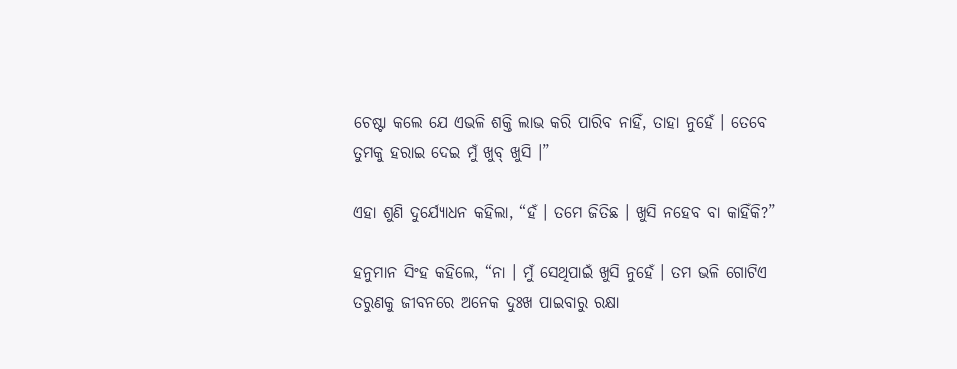ଚେଷ୍ଟା କଲେ ଯେ ଏଭଳି ଶକ୍ତି ଲାଭ କରି ପାରିବ ନାହିଁ, ତାହା ନୁହେଁ । ତେବେ ତୁମକୁ ହରାଇ ଦେଇ ମୁଁ ଖୁବ୍ ଖୁସି ।”

ଏହା ଶୁଣି ଦୁର୍ଯ୍ୟୋଧନ କହିଲା, “ହଁ । ତମେ ଜିତିଛ । ଖୁସି ନହେବ ବା କାହିଁକି?”

ହନୁମାନ ସିଂହ କହିଲେ, “ନା । ମୁଁ ସେଥିପାଇଁ ଖୁସି ନୁହେଁ । ତମ ଭଳି ଗୋଟିଏ ତରୁଣକୁ ଜୀବନରେ ଅନେକ ଦୁଃଖ ପାଇବାରୁ ରକ୍ଷା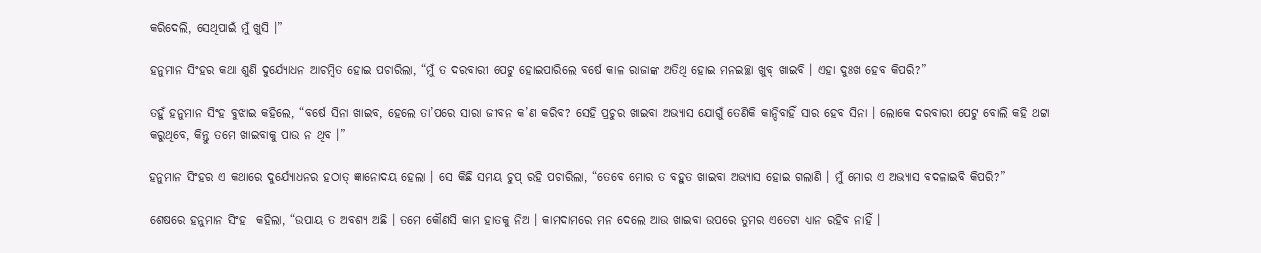କରିଦେଲି, ସେଥିପାଇଁ ମୁଁ ଖୁସି ।”

ହନୁମାନ ସିଂହର କଥା ଶୁଣି ଦୁର୍ଯ୍ୟୋଧନ ଆଚମ୍ବିତ ହୋଇ ପଚାରିଲା, “ମୁଁ ତ ଦରବାରୀ ପେଟୁ ହୋଇପାରିଲେ ବର୍ଷେ କାଳ ରାଜାଙ୍କ ଅତିଥି ହୋଇ ମନଇଚ୍ଛା ଖୁବ୍ ଖାଇବି । ଏହା ଦୁଃଖ ହେବ କିପରି?”

ତହୁଁ ହନୁମାନ ସିଂହ ବୁଝାଇ କହିଲେ, “ବର୍ଷେ ସିନା ଖାଇବ, ହେଲେ ତା’ପରେ ସାରା ଜୀବନ କ’ଣ କରିବ? ସେହି ପ୍ରଚୁର ଖାଇବା ଅଭ୍ୟାସ ଯୋଗୁଁ ତେଣିକି କାନ୍ଦିବାହିଁ ସାର ହେବ ସିନା । ଲୋକେ ଦରବାରୀ ପେଟୁ ବୋଲି କହି ଥଟ୍ଟା କରୁଥିବେ, କିନ୍ତୁ ତମେ ଖାଇବାକୁ ପାଉ ନ ଥିବ ।”

ହନୁମାନ ସିଂହର ଏ କଥାରେ ଦୁର୍ଯ୍ୟୋଧନର ହଠାତ୍ ଜ୍ଞାନୋଦୟ ହେଲା । ସେ କିଛି ସମୟ ଚୁପ୍ ରହି ପଚାରିଲା, “ତେବେ ମୋର ତ ବହୁତ ଖାଇବା ଅଭ୍ୟାସ ହୋଇ ଗଲାଣି । ମୁଁ ମୋର ଏ ଅଭ୍ୟାସ ବଦଳାଇବି କିପରି?”

ଶେଷରେ ହନୁମାନ ସିଂହ  କହିଲା, “ଉପାୟ ତ ଅବଶ୍ୟ ଅଛି । ତମେ କୌଣସି କାମ ହାତକୁ ନିଅ । କାମଦାମରେ ମନ ଦେଲେ ଆଉ ଖାଇବା ଉପରେ ତୁମର ଏତେଟା ଧ୍ୟାନ ରହିବ ନାହିଁ ।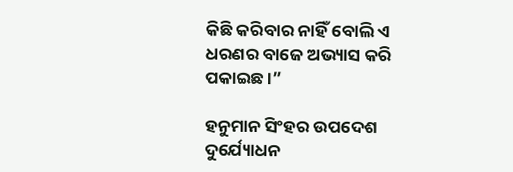କିଛି କରିବାର ନାହିଁ ବୋଲି ଏ ଧରଣର ବାଜେ ଅଭ୍ୟାସ କରି ପକାଇଛ ।”

ହନୁମାନ ସିଂହର ଉପଦେଶ ଦୁର୍ଯ୍ୟୋଧନ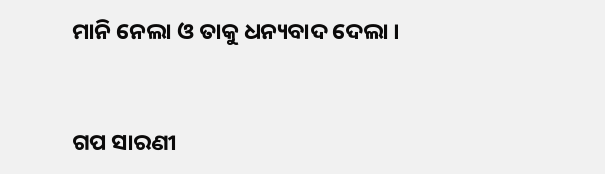ମାନି ନେଲା ଓ ତାକୁ ଧନ୍ୟବାଦ ଦେଲା ।


ଗପ ସାରଣୀ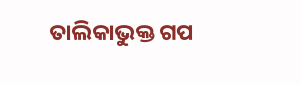ତାଲିକାଭୁକ୍ତ ଗପ